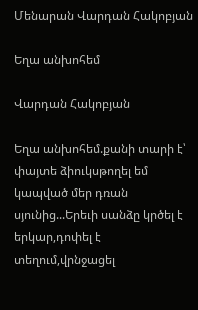Մենարան Վարդան Հակոբյան

Եղա անխոհեմ

Վարդան Հակոբյան

Եղա անխոհեմ.քանի տարի է՝ փայտե ձիուկսթողել եմ կապված մեր դռան սյունից...Երեւի սանձը կրծել է երկար,դոփել է տեղում,վրնջացել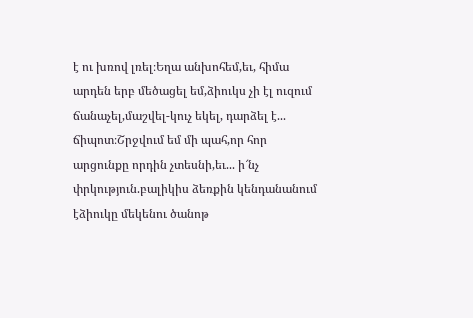է ու խռով լռել։Եղա անխոհեմ,եւ, հիմա արդեն երբ մեծացել եմ,ձիուկս չի էլ ուզում ճանաչել,մաշվել-կուչ եկել, դարձել է... ճիպոտ։Շրջվում եմ մի պահ,որ հոր արցունքը որդին չտեսնի,եւ... ի՜նչ փրկություն.բալիկիս ձեռքին կենդանանում էձիուկը մեկենու ծանոթ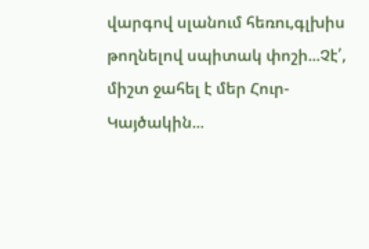վարգով սլանում հեռու,գլխիս թողնելով սպիտակ փոշի...Չէ՛, միշտ ջահել է մեր Հուր-Կայծակին...